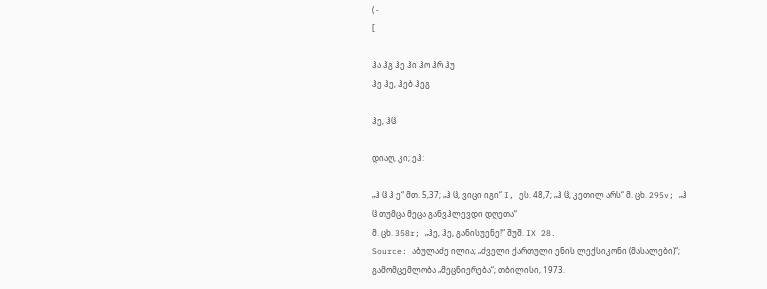( -
[

ჰა ჰგ ჰე ჰი ჰო ჰრ ჰუ
ჰე ჰე, ჰებ ჰეგ

ჰე, ჰჱ

დიაღ, კი; ეჰ:

„ჰ ჱ ჰ ე“ მთ. 5,37; „ჰ ჱ, ვიცი იგი“ I, ეს. 48,7; „ჰ ჱ, კეთილ არს“ მ. ცხ. 295v; „ჰ ჱ თუმცა მეცა განვჰლევდი დღეთა“
მ. ცხ. 358r; „ჰე, ჰე, განისუენე!“ შუშ. IX 28.
Source: აბულაძე ილია; „ძველი ქართული ენის ლექსიკონი (მასალები)“; გამომცემლობა „მეცნიერება“; თბილისი, 1973.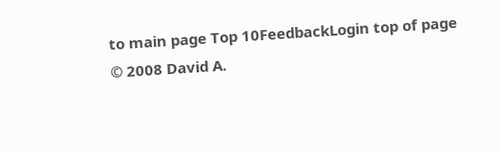to main page Top 10FeedbackLogin top of page
© 2008 David A.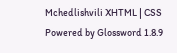Mchedlishvili XHTML | CSS Powered by Glossword 1.8.9